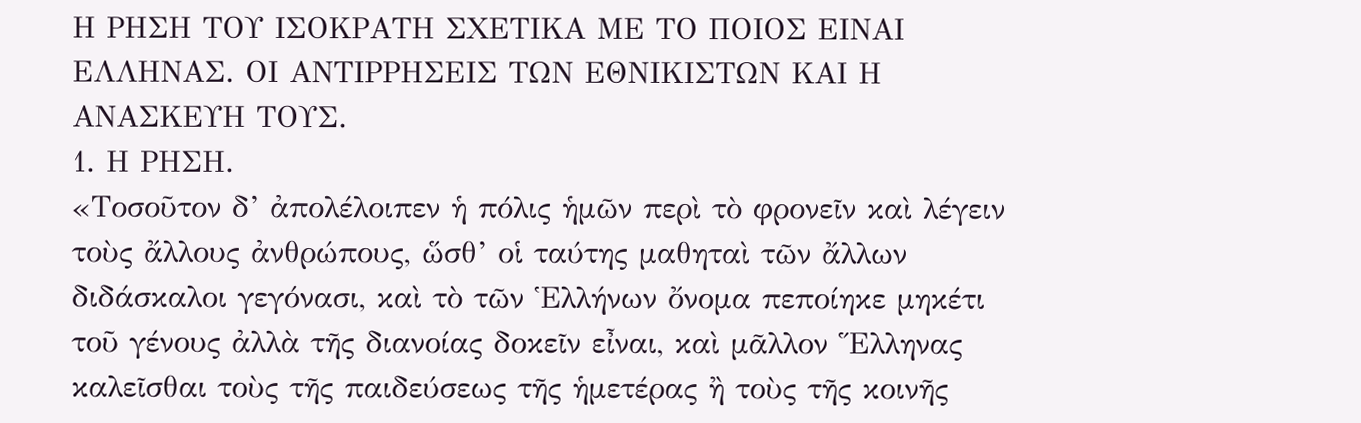Η ΡΗΣΗ ΤΟΥ ΙΣΟΚΡΑΤΗ ΣΧΕΤΙΚΑ ΜΕ ΤΟ ΠΟΙΟΣ ΕΙΝΑΙ ΕΛΛΗΝΑΣ. ΟΙ ΑΝΤΙΡΡΗΣΕΙΣ ΤΩΝ ΕΘΝΙΚΙΣΤΩΝ ΚΑΙ Η ΑΝΑΣΚΕΥΗ ΤΟΥΣ.
1. Η ΡΗΣΗ.
«Τοσοῦτον δ’ ἀπολέλοιπεν ἡ πόλις ἡμῶν περὶ τὸ φρονεῖν καὶ λέγειν τοὺς ἄλλους ἀνθρώπους, ὥσθ’ οἱ ταύτης μαθηταὶ τῶν ἄλλων διδάσκαλοι γεγόνασι, καὶ τὸ τῶν Ἑλλήνων ὄνομα πεποίηκε μηκέτι τοῦ γένους ἀλλὰ τῆς διανοίας δοκεῖν εἶναι, καὶ μᾶλλον Ἕλληνας καλεῖσθαι τοὺς τῆς παιδεύσεως τῆς ἡμετέρας ἢ τοὺς τῆς κοινῆς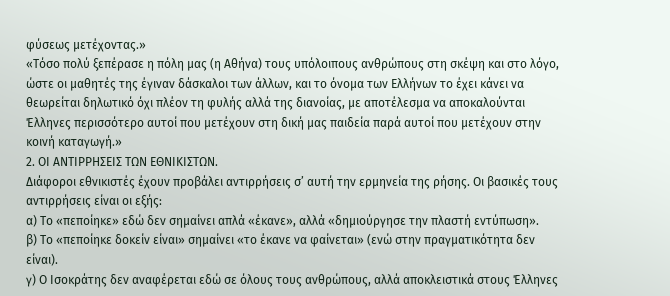φύσεως μετέχοντας.»
«Τόσο πολύ ξεπέρασε η πόλη μας (η Αθήνα) τους υπόλοιπους ανθρώπους στη σκέψη και στο λόγο, ώστε οι μαθητές της έγιναν δάσκαλοι των άλλων, και το όνομα των Ελλήνων το έχει κάνει να θεωρείται δηλωτικό όχι πλέον τη φυλής αλλά της διανοίας, με αποτέλεσμα να αποκαλούνται Έλληνες περισσότερο αυτοί που μετέχουν στη δική μας παιδεία παρά αυτοί που μετέχουν στην κοινή καταγωγή.»
2. ΟΙ ΑΝΤΙΡΡΗΣΕΙΣ ΤΩΝ ΕΘΝΙΚΙΣΤΩΝ.
Διάφοροι εθνικιστές έχουν προβάλει αντιρρήσεις σ’ αυτή την ερμηνεία της ρήσης. Οι βασικές τους αντιρρήσεις είναι οι εξής:
α) Το «πεποίηκε» εδώ δεν σημαίνει απλά «έκανε», αλλά «δημιούργησε την πλαστή εντύπωση».
β) Το «πεποίηκε δοκείν είναι» σημαίνει «το έκανε να φαίνεται» (ενώ στην πραγματικότητα δεν είναι).
γ) Ο Ισοκράτης δεν αναφέρεται εδώ σε όλους τους ανθρώπους, αλλά αποκλειστικά στους Έλληνες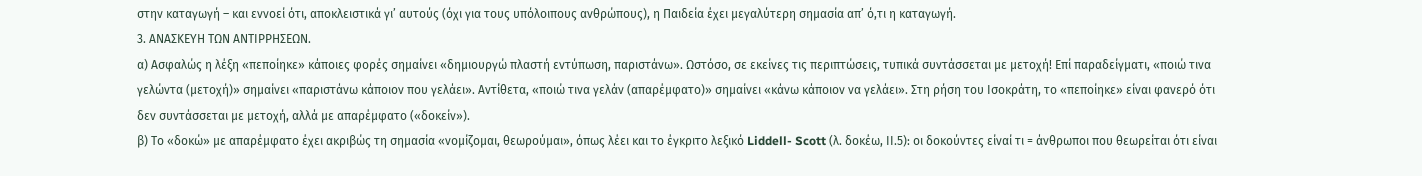στην καταγωγή – και εννοεί ότι, αποκλειστικά γι’ αυτούς (όχι για τους υπόλοιπους ανθρώπους), η Παιδεία έχει μεγαλύτερη σημασία απ’ ό,τι η καταγωγή.
3. ΑΝΑΣΚΕΥΗ ΤΩΝ ΑΝΤΙΡΡΗΣΕΩΝ.
α) Ασφαλώς η λέξη «πεποίηκε» κάποιες φορές σημαίνει «δημιουργώ πλαστή εντύπωση, παριστάνω». Ωστόσο, σε εκείνες τις περιπτώσεις, τυπικά συντάσσεται με μετοχή! Επί παραδείγματι, «ποιώ τινα γελώντα (μετοχή)» σημαίνει «παριστάνω κάποιον που γελάει». Αντίθετα, «ποιώ τινα γελάν (απαρέμφατο)» σημαίνει «κάνω κάποιον να γελάει». Στη ρήση του Ισοκράτη, το «πεποίηκε» είναι φανερό ότι δεν συντάσσεται με μετοχή, αλλά με απαρέμφατο («δοκείν»).
β) Το «δοκώ» με απαρέμφατο έχει ακριβώς τη σημασία «νομίζομαι, θεωρούμαι», όπως λέει και το έγκριτο λεξικό Liddell- Scott (λ. δοκέω, ΙΙ.5): οι δοκούντες είναί τι = άνθρωποι που θεωρείται ότι είναι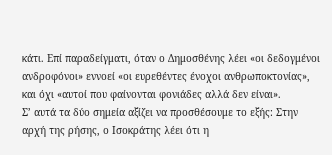κάτι. Επί παραδείγματι, όταν ο Δημοσθένης λέει «οι δεδογμένοι ανδροφόνοι» εννοεί «οι ευρεθέντες ένοχοι ανθρωποκτονίας», και όχι «αυτοί που φαίνονται φονιάδες αλλά δεν είναι».
Σ’ αυτά τα δύο σημεία αξίζει να προσθέσουμε το εξής: Στην αρχή της ρήσης, ο Ισοκράτης λέει ότι η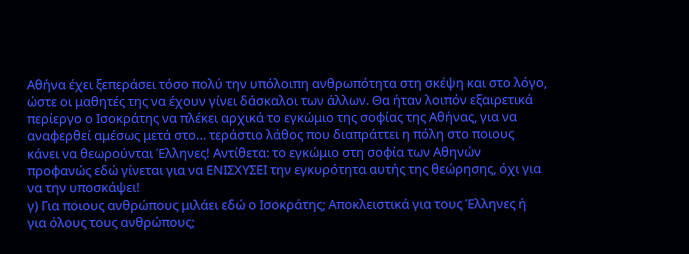Αθήνα έχει ξεπεράσει τόσο πολύ την υπόλοιπη ανθρωπότητα στη σκέψη και στο λόγο, ώστε οι μαθητές της να έχουν γίνει δάσκαλοι των άλλων. Θα ήταν λοιπόν εξαιρετικά περίεργο ο Ισοκράτης να πλέκει αρχικά το εγκώμιο της σοφίας της Αθήνας, για να αναφερθεί αμέσως μετά στο… τεράστιο λάθος που διαπράττει η πόλη στο ποιους κάνει να θεωρούνται Έλληνες! Αντίθετα: το εγκώμιο στη σοφία των Αθηνών προφανώς εδώ γίνεται για να ΕΝΙΣΧΥΣΕΙ την εγκυρότητα αυτής της θεώρησης, όχι για να την υποσκάψει!
γ) Για ποιους ανθρώπους μιλάει εδώ ο Ισοκράτης; Αποκλειστικά για τους Έλληνες ή για όλους τους ανθρώπους;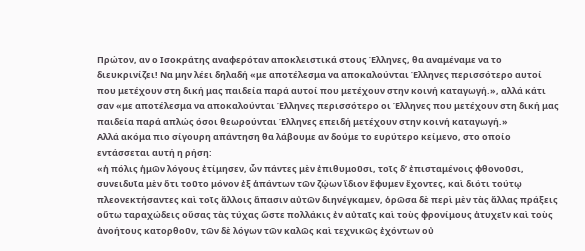Πρώτον, αν ο Ισοκράτης αναφερόταν αποκλειστικά στους Έλληνες, θα αναμέναμε να το διευκρινίζει! Να μην λέει δηλαδή «με αποτέλεσμα να αποκαλούνται Έλληνες περισσότερο αυτοί που μετέχουν στη δική μας παιδεία παρά αυτοί που μετέχουν στην κοινή καταγωγή.», αλλά κάτι σαν «με αποτέλεσμα να αποκαλούνται Έλληνες περισσότερο οι Έλληνες που μετέχουν στη δική μας παιδεία παρά απλώς όσοι θεωρούνται Έλληνες επειδή μετέχουν στην κοινή καταγωγή.»
Αλλά ακόμα πιο σίγουρη απάντηση θα λάβουμε αν δούμε το ευρύτερο κείμενο, στο οποίο εντάσσεται αυτή η ρήση:
«ἡ πόλις ἡμῶν λόγους ἐτίμησεν, ὧν πάντες μὲν ἐπιθυμοῦσι, τοῖς δ’ ἐπισταμένοις φθονοῦσι, συνειδυῖα μὲν ὅτι τοῦτο μόνον ἐξ ἁπάντων τῶν ζῴων ἴδιον ἔφυμεν ἔχοντες, καὶ διότι τούτῳ πλεονεκτήσαντες καὶ τοῖς ἄλλοις ἅπασιν αὐτῶν διηνέγκαμεν, ὁρῶσα δὲ περὶ μὲν τὰς ἄλλας πράξεις οὕτω ταραχώδεις οὔσας τὰς τύχας ὥστε πολλάκις ἐν αὐταῖς καὶ τοὺς φρονίμους ἀτυχεῖν καὶ τοὺς ἀνοήτους κατορθοῦν, τῶν δὲ λόγων τῶν καλῶς καὶ τεχνικῶς ἐχόντων οὐ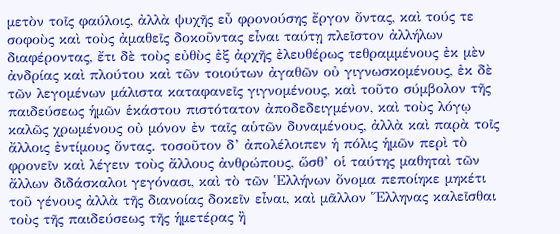μετὸν τοῖς φαύλοις, ἀλλὰ ψυχῆς εὖ φρονούσης ἔργον ὄντας, καὶ τούς τε σοφοὺς καὶ τοὺς ἀμαθεῖς δοκοῦντας εἶναι ταύτῃ πλεῖστον ἀλλήλων διαφέροντας, ἔτι δὲ τοὺς εὐθὺς ἐξ ἀρχῆς ἐλευθέρως τεθραμμένους ἐκ μὲν ἀνδρίας καὶ πλούτου καὶ τῶν τοιούτων ἀγαθῶν οὐ γιγνωσκομένους, ἐκ δὲ τῶν λεγομένων μάλιστα καταφανεῖς γιγνομένους, καὶ τοῦτο σύμβολον τῆς παιδεύσεως ἡμῶν ἑκάστου πιστότατον ἀποδεδειγμένον, καὶ τοὺς λόγῳ καλῶς χρωμένους οὐ μόνον ἐν ταῖς αὑτῶν δυναμένους, ἀλλὰ καὶ παρὰ τοῖς ἄλλοις ἐντίμους ὄντας. τοσοῦτον δ’ ἀπολέλοιπεν ἡ πόλις ἡμῶν περὶ τὸ φρονεῖν καὶ λέγειν τοὺς ἄλλους ἀνθρώπους, ὥσθ’ οἱ ταύτης μαθηταὶ τῶν ἄλλων διδάσκαλοι γεγόνασι, καὶ τὸ τῶν Ἑλλήνων ὄνομα πεποίηκε μηκέτι τοῦ γένους ἀλλὰ τῆς διανοίας δοκεῖν εἶναι, καὶ μᾶλλον Ἕλληνας καλεῖσθαι τοὺς τῆς παιδεύσεως τῆς ἡμετέρας ἢ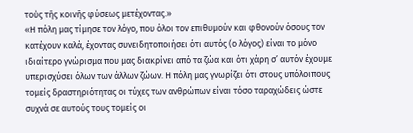τοὺς τῆς κοινῆς φύσεως μετέχοντας.»
«Η πόλη μας τίμησε τον λόγο, που όλοι τον επιθυμούν και φθονούν όσους τον κατέχουν καλά, έχοντας συνειδητοποιήσει ότι αυτός (ο λόγος) είναι το μόνο ιδιαίτερο γνώρισμα που μας διακρίνει από τα ζώα και ότι χάρη σ’ αυτόν έχουμε υπερισχύσει όλων των άλλων ζώων. Η πόλη μας γνωρίζει ότι στους υπόλοιπους τομείς δραστηριότητας οι τύχες των ανθρώπων είναι τόσο ταραχώδεις ώστε συχνά σε αυτούς τους τομείς οι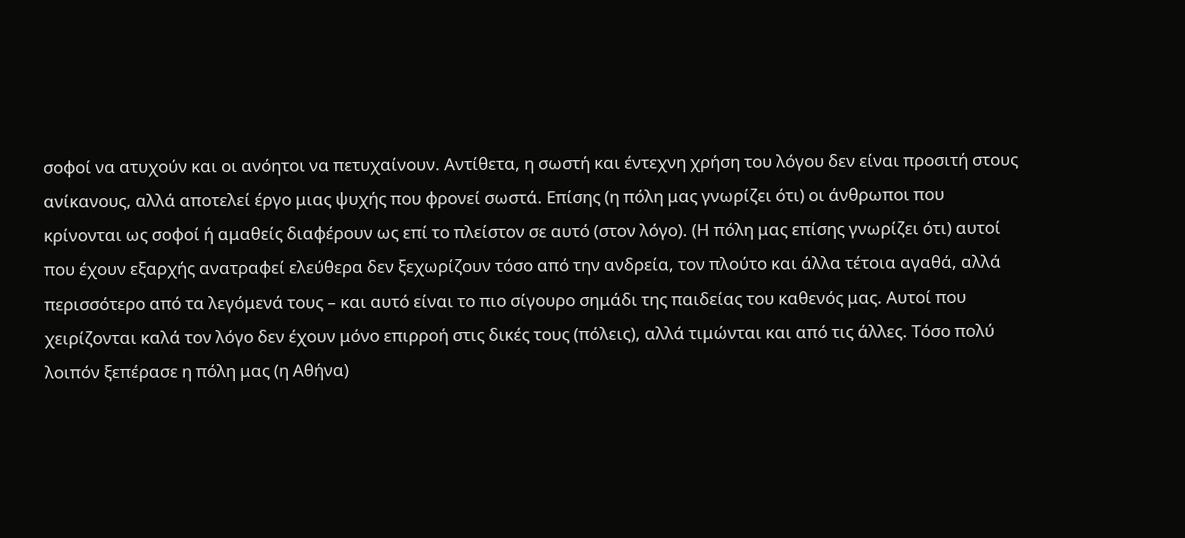σοφοί να ατυχούν και οι ανόητοι να πετυχαίνουν. Αντίθετα, η σωστή και έντεχνη χρήση του λόγου δεν είναι προσιτή στους ανίκανους, αλλά αποτελεί έργο μιας ψυχής που φρονεί σωστά. Επίσης (η πόλη μας γνωρίζει ότι) οι άνθρωποι που κρίνονται ως σοφοί ή αμαθείς διαφέρουν ως επί το πλείστον σε αυτό (στον λόγο). (Η πόλη μας επίσης γνωρίζει ότι) αυτοί που έχουν εξαρχής ανατραφεί ελεύθερα δεν ξεχωρίζουν τόσο από την ανδρεία, τον πλούτο και άλλα τέτοια αγαθά, αλλά περισσότερο από τα λεγόμενά τους – και αυτό είναι το πιο σίγουρο σημάδι της παιδείας του καθενός μας. Αυτοί που χειρίζονται καλά τον λόγο δεν έχουν μόνο επιρροή στις δικές τους (πόλεις), αλλά τιμώνται και από τις άλλες. Τόσο πολύ λοιπόν ξεπέρασε η πόλη μας (η Αθήνα)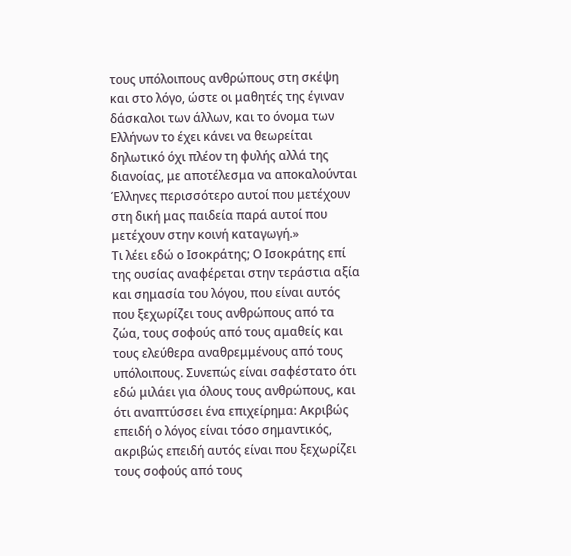τους υπόλοιπους ανθρώπους στη σκέψη και στο λόγο, ώστε οι μαθητές της έγιναν δάσκαλοι των άλλων, και το όνομα των Ελλήνων το έχει κάνει να θεωρείται δηλωτικό όχι πλέον τη φυλής αλλά της διανοίας, με αποτέλεσμα να αποκαλούνται Έλληνες περισσότερο αυτοί που μετέχουν στη δική μας παιδεία παρά αυτοί που μετέχουν στην κοινή καταγωγή.»
Τι λέει εδώ ο Ισοκράτης; Ο Ισοκράτης επί της ουσίας αναφέρεται στην τεράστια αξία και σημασία του λόγου, που είναι αυτός που ξεχωρίζει τους ανθρώπους από τα ζώα, τους σοφούς από τους αμαθείς και τους ελεύθερα αναθρεμμένους από τους υπόλοιπους. Συνεπώς είναι σαφέστατο ότι εδώ μιλάει για όλους τους ανθρώπους, και ότι αναπτύσσει ένα επιχείρημα: Ακριβώς επειδή ο λόγος είναι τόσο σημαντικός, ακριβώς επειδή αυτός είναι που ξεχωρίζει τους σοφούς από τους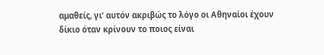αμαθείς, γι’ αυτόν ακριβώς το λόγο οι Αθηναίοι έχουν δίκιο όταν κρίνουν το ποιος είναι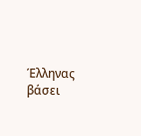Έλληνας βάσει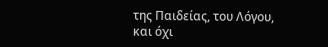της Παιδείας, του Λόγου, και όχι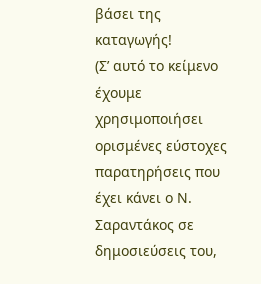βάσει της καταγωγής!
(Σ’ αυτό το κείμενο έχουμε χρησιμοποιήσει ορισμένες εύστοχες παρατηρήσεις που έχει κάνει ο Ν. Σαραντάκος σε δημοσιεύσεις του,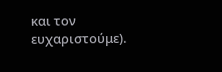και τον ευχαριστούμε).